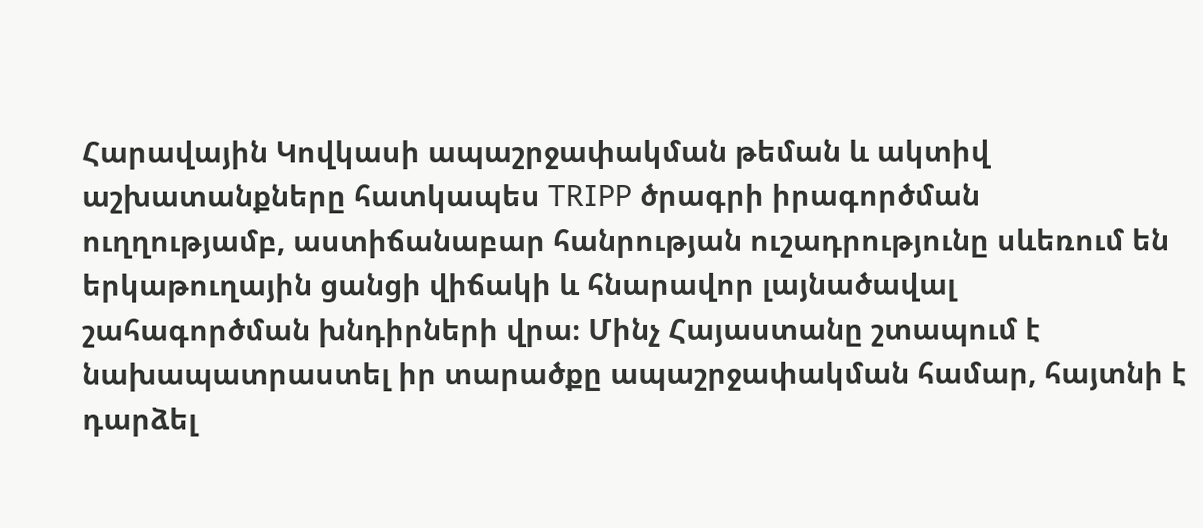Հարավային Կովկասի ապաշրջափակման թեման և ակտիվ աշխատանքները հատկապես TRIPP ծրագրի իրագործման ուղղությամբ, աստիճանաբար հանրության ուշադրությունը սևեռում են երկաթուղային ցանցի վիճակի և հնարավոր լայնածավալ շահագործման խնդիրների վրա։ Մինչ Հայաստանը շտապում է նախապատրաստել իր տարածքը ապաշրջափակման համար, հայտնի է դարձել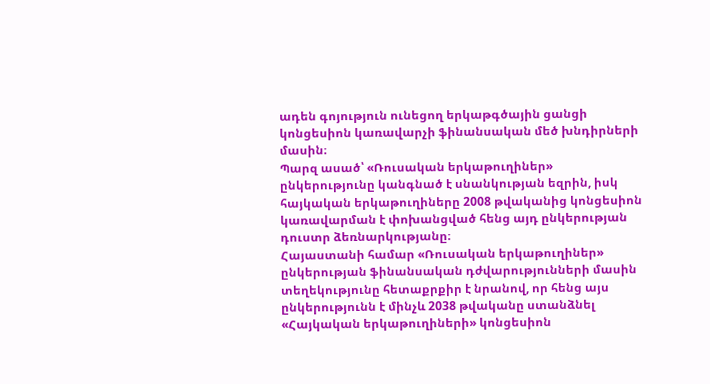ադեն գոյություն ունեցող երկաթգծային ցանցի կոնցեսիոն կառավարչի ֆինանսական մեծ խնդիրների մասին։
Պարզ ասած՝ «Ռուսական երկաթուղիներ» ընկերությունը կանգնած է սնանկության եզրին, իսկ հայկական երկաթուղիները 2008 թվականից կոնցեսիոն կառավարման է փոխանցված հենց այդ ընկերության դուստր ձեռնարկությանը։
Հայաստանի համար «Ռուսական երկաթուղիներ» ընկերության ֆինանսական դժվարությունների մասին տեղեկությունը հետաքրքիր է նրանով, որ հենց այս ընկերությունն է մինչև 2038 թվականը ստանձնել «Հայկական երկաթուղիների» կոնցեսիոն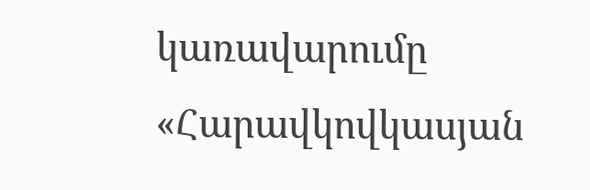կառավարումը «Հարավկովկասյան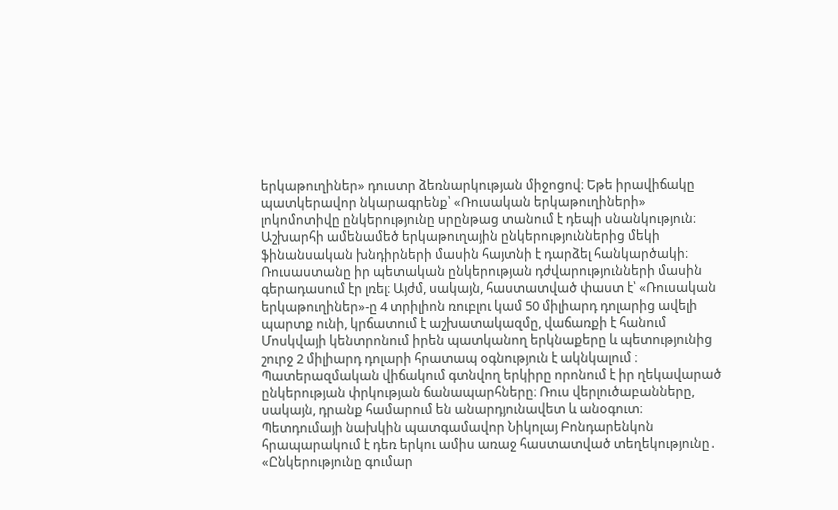երկաթուղիներ» դուստր ձեռնարկության միջոցով։ Եթե իրավիճակը պատկերավոր նկարագրենք՝ «Ռուսական երկաթուղիների» լոկոմոտիվը ընկերությունը սրընթաց տանում է դեպի սնանկություն։
Աշխարհի ամենամեծ երկաթուղային ընկերություններից մեկի ֆինանսական խնդիրների մասին հայտնի է դարձել հանկարծակի։ Ռուսաստանը իր պետական ընկերության դժվարությունների մասին գերադասում էր լռել։ Այժմ, սակայն, հաստատված փաստ է՝ «Ռուսական երկաթուղիներ»-ը 4 տրիլիոն ռուբլու կամ 50 միլիարդ դոլարից ավելի պարտք ունի, կրճատում է աշխատակազմը, վաճառքի է հանում Մոսկվայի կենտրոնում իրեն պատկանող երկնաքերը և պետությունից շուրջ 2 միլիարդ դոլարի հրատապ օգնություն է ակնկալում ։ Պատերազմական վիճակում գտնվող երկիրը որոնում է իր ղեկավարած ընկերության փրկության ճանապարհները։ Ռուս վերլուծաբանները, սակայն, դրանք համարում են անարդյունավետ և անօգուտ։
Պետդումայի նախկին պատգամավոր Նիկոլայ Բոնդարենկոն հրապարակում է դեռ երկու ամիս առաջ հաստատված տեղեկությունը․
«Ընկերությունը գումար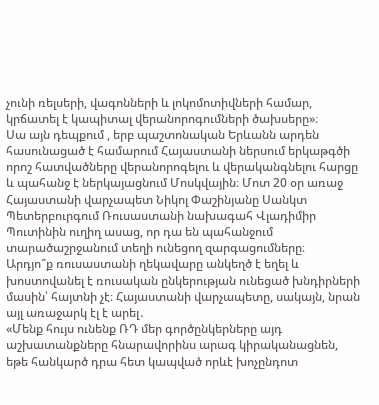չունի ռելսերի, վագոնների և լոկոմոտիվների համար, կրճատել է կապիտալ վերանորոգումների ծախսերը»։
Սա այն դեպքում , երբ պաշտոնական Երևանն արդեն հասունացած է համարում Հայաստանի ներսում երկաթգծի որոշ հատվածները վերանորոգելու և վերականգնելու հարցը և պահանջ է ներկայացնում Մոսկվային։ Մոտ 20 օր առաջ Հայաստանի վարչապետ Նիկոլ Փաշինյանը Սանկտ Պետերբուրգում Ռուսաստանի նախագահ Վլադիմիր Պուտինին ուղիղ ասաց, որ դա են պահանջում տարածաշրջանում տեղի ունեցող զարգացումները։
Արդյո՞ք ռուսաստանի ղեկավարը անկեղծ է եղել և խոստովանել է ռուսական ընկերության ունեցած խնդիրների մասին՝ հայտնի չէ։ Հայաստանի վարչապետը, սակայն, նրան այլ առաջարկ էլ է արել․
«Մենք հույս ունենք ՌԴ մեր գործընկերները այդ աշխատանքները հնարավորինս արագ կիրականացնեն, եթե հանկարծ դրա հետ կապված որևէ խոչընդոտ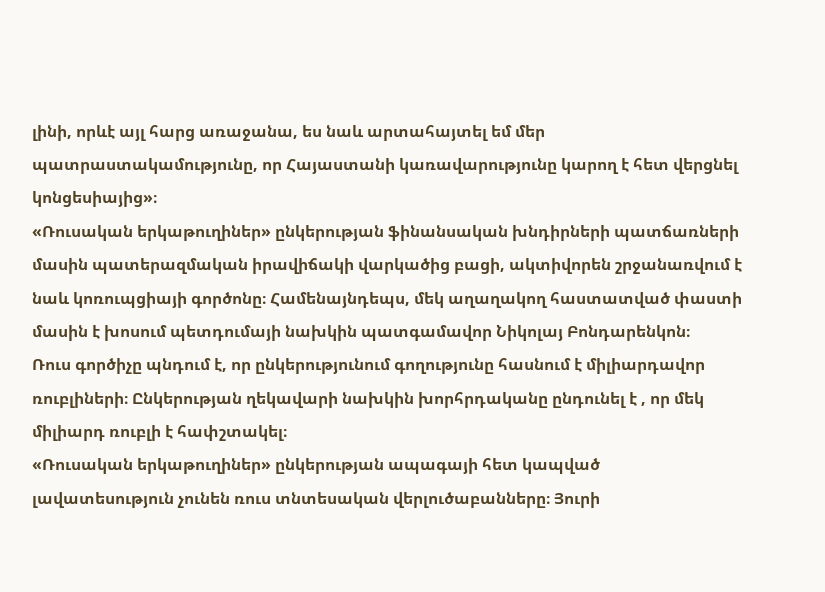լինի, որևէ այլ հարց առաջանա, ես նաև արտահայտել եմ մեր պատրաստակամությունը, որ Հայաստանի կառավարությունը կարող է հետ վերցնել կոնցեսիայից»։
«Ռուսական երկաթուղիներ» ընկերության ֆինանսական խնդիրների պատճառների մասին պատերազմական իրավիճակի վարկածից բացի, ակտիվորեն շրջանառվում է նաև կոռուպցիայի գործոնը։ Համենայնդեպս, մեկ աղաղակող հաստատված փաստի մասին է խոսում պետդումայի նախկին պատգամավոր Նիկոլայ Բոնդարենկոն։
Ռուս գործիչը պնդում է, որ ընկերությունում գողությունը հասնում է միլիարդավոր ռուբլիների։ Ընկերության ղեկավարի նախկին խորհրդականը ընդունել է , որ մեկ միլիարդ ռուբլի է հափշտակել։
«Ռուսական երկաթուղիներ» ընկերության ապագայի հետ կապված լավատեսություն չունեն ռուս տնտեսական վերլուծաբանները։ Յուրի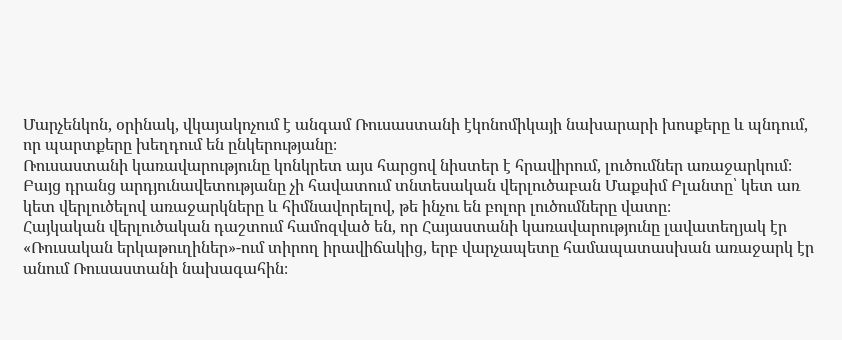Մարչենկոն, օրինակ, վկայակոչում է անգամ Ռուսաստանի էկոնոմիկայի նախարարի խոսքերը և պնդում, որ պարտքերը խեղդում են ընկերությանը։
Ռուսաստանի կառավարությունը կոնկրետ այս հարցով նիստեր է հրավիրում, լուծումներ առաջարկում։ Բայց դրանց արդյունավետությանը չի հավատում տնտեսական վերլուծաբան Մաքսիմ Բլանտը՝ կետ առ կետ վերլուծելով առաջարկները և հիմնավորելով, թե ինչու են բոլոր լուծումները վատը։
Հայկական վերլուծական դաշտում համոզված են, որ Հայաստանի կառավարությունը լավատեղյակ էր «Ռուսական երկաթուղիներ»-ում տիրող իրավիճակից, երբ վարչապետը համապատասխան առաջարկ էր անում Ռուսաստանի նախագահին։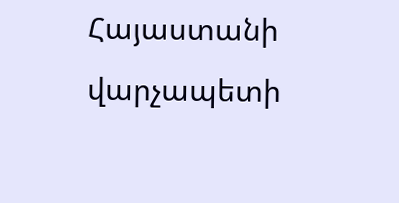Հայաստանի վարչապետի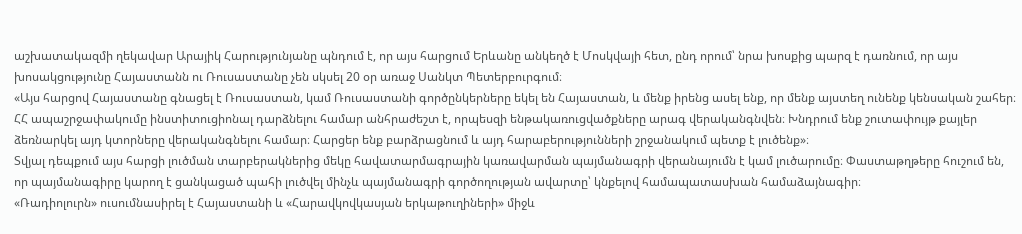աշխատակազմի ղեկավար Արայիկ Հարությունյանը պնդում է, որ այս հարցում Երևանը անկեղծ է Մոսկվայի հետ, ընդ որում՝ նրա խոսքից պարզ է դառնում, որ այս խոսակցությունը Հայաստանն ու Ռուսաստանը չեն սկսել 20 օր առաջ Սանկտ Պետերբուրգում։
«Այս հարցով Հայաստանը գնացել է Ռուսաստան, կամ Ռուսաստանի գործընկերները եկել են Հայաստան, և մենք իրենց ասել ենք, որ մենք այստեղ ունենք կենսական շահեր։ ՀՀ ապաշրջափակումը ինստիտուցիոնալ դարձնելու համար անհրաժեշտ է, որպեսզի ենթակառուցվածքները արագ վերականգնվեն։ Խնդրում ենք շուտափույթ քայլեր ձեռնարկել այդ կտորները վերականգնելու համար։ Հարցեր ենք բարձրացնում և այդ հարաբերությունների շրջանակում պետք է լուծենք»։
Տվյալ դեպքում այս հարցի լուծման տարբերակներից մեկը հավատարմագրային կառավարման պայմանագրի վերանայումն է կամ լուծարումը։ Փաստաթղթերը հուշում են, որ պայմանագիրը կարող է ցանկացած պահի լուծվել մինչև պայմանագրի գործողության ավարտը՝ կնքելով համապատասխան համաձայնագիր։
«Ռադիոլուրն» ուսումնասիրել է Հայաստանի և «Հարավկովկասյան երկաթուղիների» միջև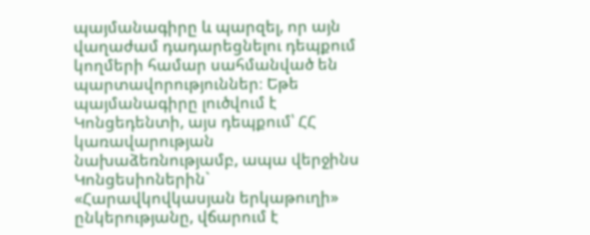պայմանագիրը և պարզել, որ այն վաղաժամ դադարեցնելու դեպքում կողմերի համար սահմանված են պարտավորություններ։ Եթե պայմանագիրը լուծվում է Կոնցեդենտի, այս դեպքում՝ ՀՀ կառավարության նախաձեռնությամբ, ապա վերջինս Կոնցեսիոներին` «Հարավկովկասյան երկաթուղի» ընկերությանը, վճարում է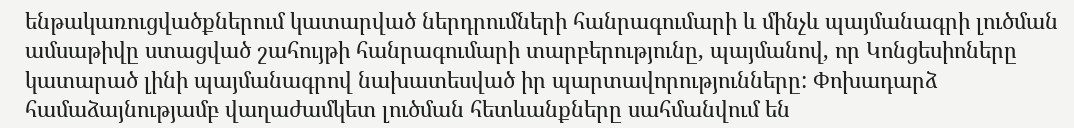ենթակառուցվածքներում կատարված ներդրումների հանրագումարի և մինչև պայմանագրի լուծման ամսաթիվը ստացված շահույթի հանրագումարի տարբերությունը, պայմանով, որ Կոնցեսիոները կատարած լինի պայմանագրով նախատեսված իր պարտավորությունները: Փոխադարձ համաձայնությամբ վաղաժամկետ լուծման հետևանքները սահմանվում են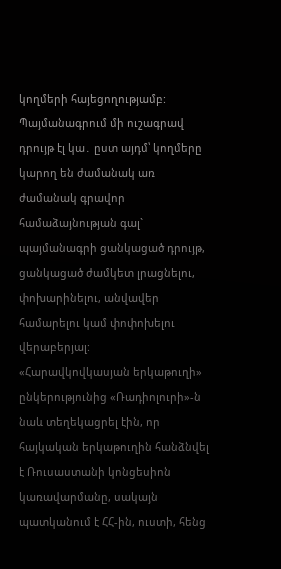կողմերի հայեցողությամբ:
Պայմանագրում մի ուշագրավ դրույթ էլ կա․ ըստ այդմ՝ կողմերը կարող են ժամանակ առ ժամանակ գրավոր համաձայնության գալ` պայմանագրի ցանկացած դրույթ, ցանկացած ժամկետ լրացնելու, փոխարինելու, անվավեր համարելու կամ փոփոխելու վերաբերյալ:
«Հարավկովկասյան երկաթուղի» ընկերությունից «Ռադիոլուրի»-ն նաև տեղեկացրել էին, որ հայկական երկաթուղին հանձնվել է Ռուսաստանի կոնցեսիոն կառավարմանը, սակայն պատկանում է ՀՀ-ին, ուստի, հենց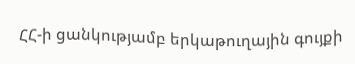ՀՀ-ի ցանկությամբ երկաթուղային գույքի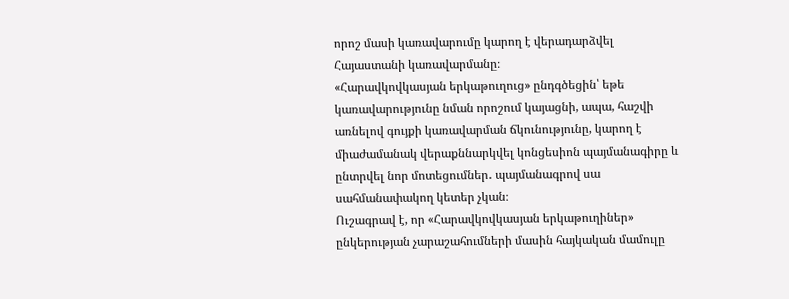որոշ մասի կառավարումը կարող է վերադարձվել Հայաստանի կառավարմանը։
«Հարավկովկասյան երկաթուղուց» ընդգծեցին՝ եթե կառավարությունը նման որոշում կայացնի, ապա, հաշվի առնելով գույքի կառավարման ճկունությունը, կարող է միաժամանակ վերաքննարկվել կոնցեսիոն պայմանագիրը և ընտրվել նոր մոտեցումներ․ պայմանագրով սա սահմանափակող կետեր չկան։
Ուշագրավ է, որ «Հարավկովկասյան երկաթուղիներ» ընկերության չարաշահումների մասին հայկական մամուլը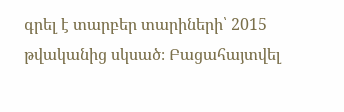գրել է տարբեր տարիների՝ 2015 թվականից սկսած։ Բացահայտվել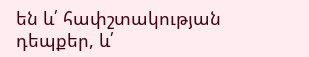են և՛ հափշտակության դեպքեր, և՛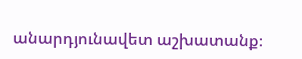անարդյունավետ աշխատանք։